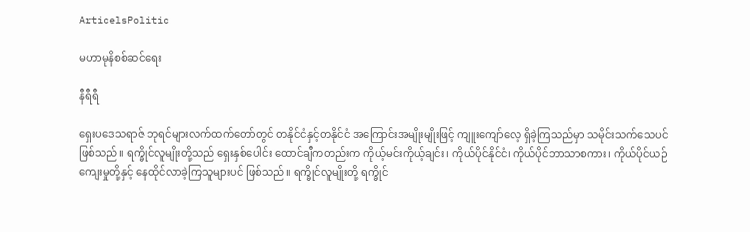ArticelsPolitic

မဟာမုနိစစ်ဆင်ရေး

နီရီရီ

ရှေးပဒေသရာဇ် ဘုရင်များလက်ထက်တော်တွင် တနိုင်ငံနှင့်တနိုင်ငံ အကြောင်းအမျိုးမျိုးဖြင့် ကျူးကျော်လေ့ ရှိခဲ့ကြသည်မှာ သမိုင်းသက်သေပင် ဖြစ်သည်။ ရက္ခိုင်လူမျိုးတို့သည် ရှေးနှစ်ပေါင်း ထောင်ချီကတည်းက ကိုယ့်မင်းကိုယ့်ချင်း၊ ကိုယ်ပိုင်နိုင်ငံ၊ ကိုယ်ပိုင်ဘာသာစကား၊ ကိုယ်ပိုင်ယဉ်ကျေးမှုတို့နှင့် နေထိုင်လာခဲ့ကြသူများပင် ဖြစ်သည်။ ရက္ခိုင်လူမျိုးတို့ ရက္ခိုင်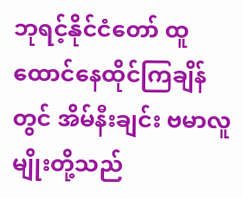ဘုရင့်နိုင်ငံတော် ထူထောင်နေထိုင်ကြချိန်တွင် အိမ်နီးချင်း ဗမာလူမျိုးတို့သည်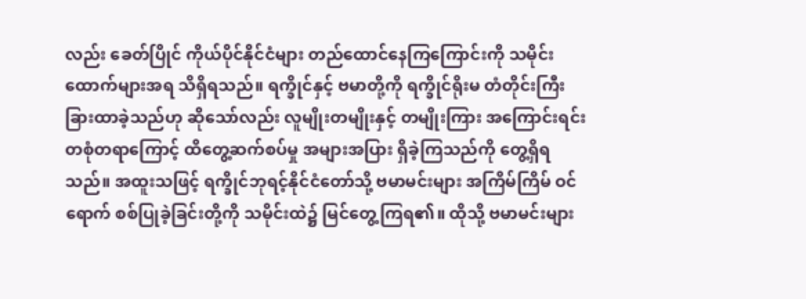လည်း ခေတ်ပြိုင် ကိုယ်ပိုင်နိုင်ငံများ တည်ထောင်နေကြကြောင်းကို သမိုင်းထောက်များအရ သိရှိရသည်။ ရက္ခိုင်နှင့် ဗမာတို့ကို ရက္ခိုင်ရိုးမ တံတိုင်းကြီး ခြားထာခဲ့သည်ဟု ဆိုသော်လည်း လူမျိုးတမျိုးနှင့် တမျိုးကြား အကြောင်းရင်း တစုံတရာကြောင့် ထိတွေ့ဆက်စပ်မှု အများအပြား ရှိခဲ့ကြသည်ကို တွေ့ရှိရသည်။ အထူးသဖြင့် ရက္ခိုင်ဘုရင့်နိုင်ငံတော်သို့ ဗမာမင်းများ အကြိမ်ကြိမ် ဝင်ရောက် စစ်ပြုခဲ့ခြင်းတို့ကို သမိုင်းထဲ၌ မြင်တွေ့ကြရ၏။ ထိုသို့ ဗမာမင်းများ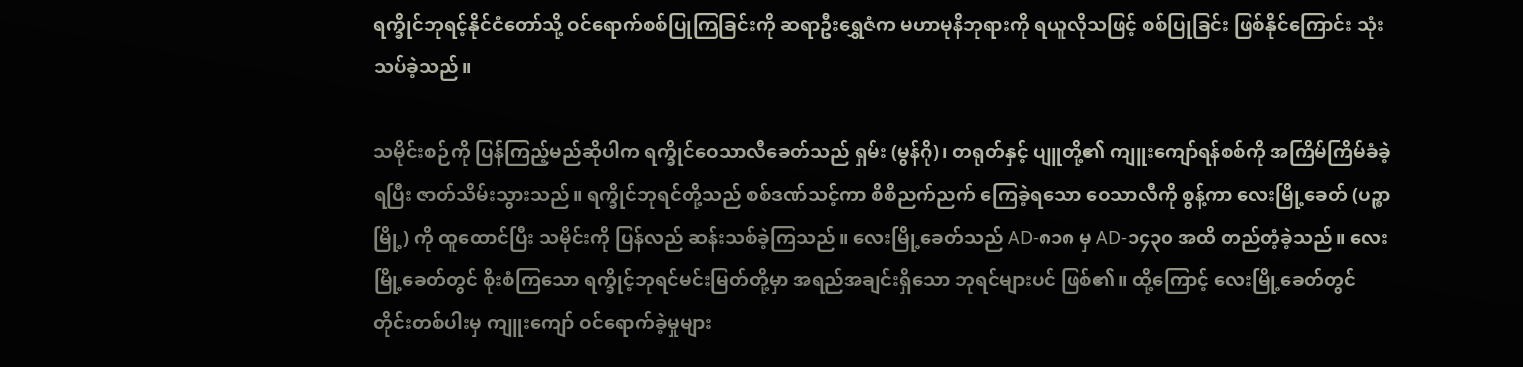ရက္ခိုင်ဘုရင့်နိုင်ငံတော်သို့ ဝင်ရောက်စစ်ပြုကြခြင်းကို ဆရာဦးရွှေဇံက မဟာမုနိဘုရားကို ရယူလိုသဖြင့် စစ်ပြုခြင်း ဖြစ်နိုင်ကြောင်း သုံးသပ်ခဲ့သည်။

သမိုင်းစဉ်ကို ပြန်ကြည့်မည်ဆိုပါက ရက္ခိုင်ဝေသာလီခေတ်သည် ရှမ်း (မွန်ဂို)၊ တရုတ်နှင့် ပျူတို့၏ ကျူးကျော်ရန်စစ်ကို အကြိမ်ကြိမ်ခံခဲ့ရပြီး ဇာတ်သိမ်းသွားသည်။ ရက္ခိုင်ဘုရင်တို့သည် စစ်ဒဏ်သင့်ကာ စိစိညက်ညက် ကြေခဲ့ရသော ဝေသာလီကို စွန့်ကာ လေးမြို့ခေတ် (ပဉ္စာမြို့) ကို ထူထောင်ပြီး သမိုင်းကို ပြန်လည် ဆန်းသစ်ခဲ့ကြသည်။ လေးမြို့ခေတ်သည် AD-၈၁၈ မှ AD-၁၄၃၀ အထိ တည်တံ့ခဲ့သည်။ လေးမြို့ခေတ်တွင် စိုးစံကြသော ရက္ခိုင့်ဘုရင်မင်းမြတ်တို့မှာ အရည်အချင်းရှိသော ဘုရင်များပင် ဖြစ်၏။ ထို့ကြောင့် လေးမြို့ခေတ်တွင် တိုင်းတစ်ပါးမှ ကျူးကျော် ဝင်ရောက်ခဲ့မှုများ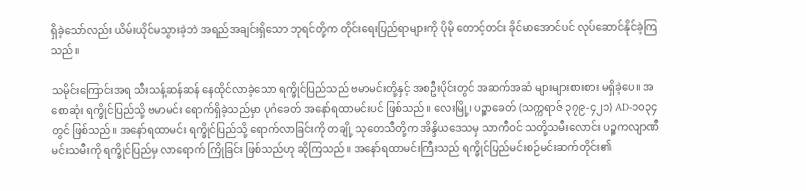ရှိခဲ့သော်လည်း ယိမ်းယိုင်မသွားခဲ့ဘဲ အရည်အချင်းရှိသော ဘုရင်တို့က တိုင်းရေးပြည်ရာများကို ပိုမို တောင့်တင်း ခိုင်မာအောင်ပင် လုပ်ဆောင်နိုင်ခဲ့ကြသည်။

သမိုင်းကြောင်းအရ သီးသန့်ဆန်ဆန် နေထိုင်လာခဲ့သော ရက္ခိုင်ပြည်သည် ဗမာမင်းတို့နှင့် အစဦးပိုင်းတွင် အဆက်အဆံ များများစားစား မရှိခဲ့ပေ။ အစောဆုံး ရက္ခိုင်ပြည်သို့ ဗမာမင်း ရောက်ရှိခဲ့သည်မှာ ပုဂံခေတ် အနော်ရထာမင်းပင် ဖြစ်သည်။ လေးမြို့၊ ပဉ္စာခေတ် (သက္ကရာဇ် ၃၇၉-၄၂၁) AD-၁၀၃၄ တွင် ဖြစ်သည်။ အနော်ရထာမင်း ရက္ခိုင်ပြည်သို့ ရောက်လာခြင်းကို တချို့ သုတေသီတို့က အိန္ဒိယဒေသမှ သာကီဝင် သတို့သမီးလောင်း ပဉ္စကလျာဏီ မင်းသမီးကို ရက္ခိုင်ပြည်မှ လာရောက် ကြိုခြင်း ဖြစ်သည်ဟု ဆိုကြသည်။ အနော်ရထာမင်းကြီးသည် ရက္ခိုင်ပြည်မင်းစဉ်မင်းဆက်တိုင်း၏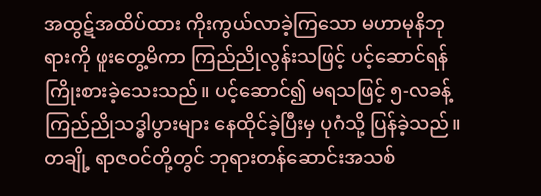အထွဋ်အထိပ်ထား ကိုးကွယ်လာခဲ့ကြသော မဟာမုနိဘုရားကို ဖူးတွေ့မိကာ ကြည်ညိုလွန်းသဖြင့် ပင့်ဆောင်ရန် ကြိုးစားခဲ့သေးသည်။ ပင့်ဆောင်၍ မရသဖြင့် ၅-လခန့် ကြည်ညိုသဒ္ဓါပွားများ နေထိုင်ခဲ့ပြီးမှ ပုဂံသို့ ပြန်ခဲ့သည်။ တချို့ ရာဇဝင်တို့တွင် ဘုရားတန်ဆောင်းအသစ်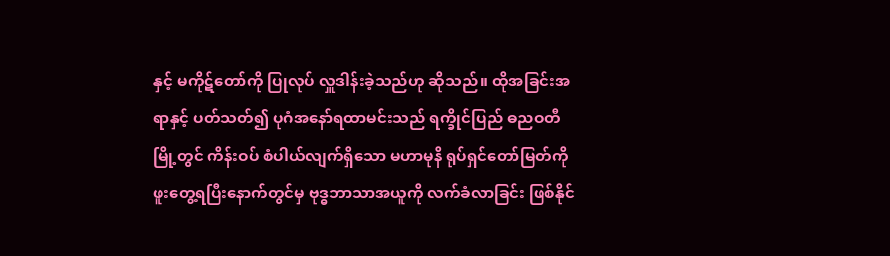နှင့် မကိုဋ်တော်ကို ပြုလုပ် လှူဒါန်းခဲ့သည်ဟု ဆိုသည်။ ထိုအခြင်းအရာနှင့် ပတ်သတ်၍ ပုဂံအနော်ရထာမင်းသည် ရက္ခိုင်ပြည် ဓညဝတီမြို့တွင် ကိန်းဝပ် စံပါယ်လျက်ရှိသော မဟာမုနိ ရုပ်ရှင်တော်မြတ်ကို ဖူးတွေ့ရပြီးနောက်တွင်မှ ဗုဒ္ဓဘာသာအယူကို လက်ခံလာခြင်း ဖြစ်နိုင်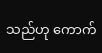သည်ဟု ကောက်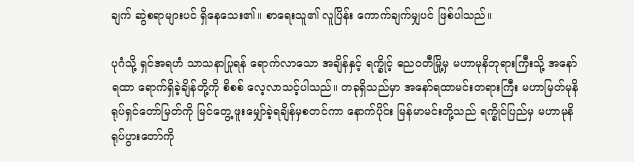ချက် ဆွဲစရာများပင် ရှိနေသေး၏။ စာရေးသူ၏ လူပြိန်း ကောက်ချက်မျှပင် ဖြစ်ပါသည်။

ပုဂံသို့ ရှင်အရဟံ သာသနာပြုရန် ရောက်လာသော အချိန်နှင့် ရက္ခိုင့် ဓညဝတီမြို့မှ မဟာမုနိဘုရားကြီးသို့ အနော်ရထာ ရောက်ရှိခဲ့ချိန်တို့ကို စိစစ် လေ့လာသင့်ပါသည်။ တခုရှိသည်မှာ အနော်ရထာမင်းတရားကြီး မဟာမြတ်မုနိ ရုပ်ရှင်တော်မြတ်ကို မြင်တွေ့ ဖူးမျှော်ခဲ့ရချိန်မှစတင်ကာ နောက်ပိုင်း မြန်မာမင်းတို့သည် ရက္ခိုင်ပြည်မှ မဟာမုနိရုပ်ပွားတော်ကို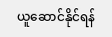ယူဆောင်နိုင်ရန်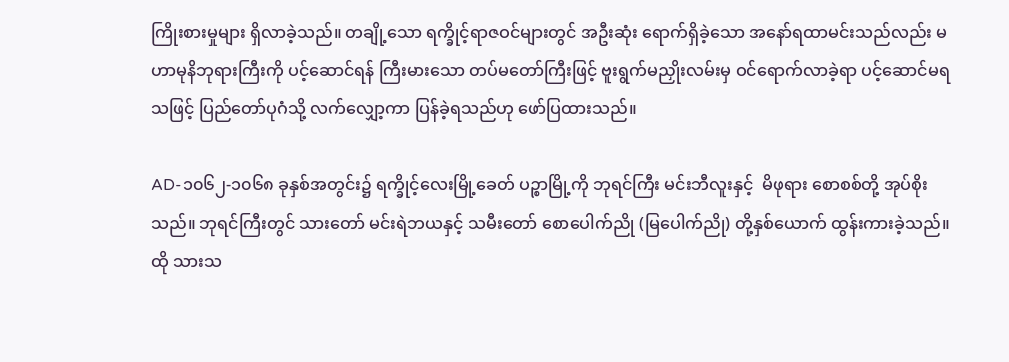ကြိုးစားမှုများ ရှိလာခဲ့သည်။ တချို့သော ရက္ခိုင့်ရာဇဝင်များတွင် အဦးဆုံး ရောက်ရှိခဲ့သော အနော်ရထာမင်းသည်လည်း မဟာမုနိဘုရားကြီးကို ပင့်ဆောင်ရန် ကြီးမားသော တပ်မတော်ကြီးဖြင့် ဗူးရွက်မညှိုးလမ်းမှ ဝင်ရောက်လာခဲ့ရာ ပင့်ဆောင်မရသဖြင့် ပြည်တော်ပုဂံသို့ လက်လျှော့ကာ ပြန်ခဲ့ရသည်ဟု ဖော်ပြထားသည်။

AD-၁၀၆၂-၁၀၆၈ ခုနှစ်အတွင်း၌ ရက္ခိုင့်လေးမြို့ခေတ် ပဉ္စာမြို့ကို ဘုရင်ကြီး မင်းဘီလူးနှင့်  မိဖုရား စောစစ်တို့ အုပ်စိုးသည်။ ဘုရင်ကြီးတွင် သားတော် မင်းရဲဘယနှင့် သမီးတော် စောပေါက်ညို (မြပေါက်ညို) တို့နှစ်ယောက် ထွန်းကားခဲ့သည်။ ထို သားသ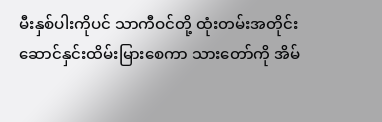မီးနှစ်ပါးကိုပင် သာကီဝင်တို့ ထုံးတမ်းအတိုင်း ဆောင်နှင်းထိမ်းမြားစေကာ သားတော်ကို အိမ်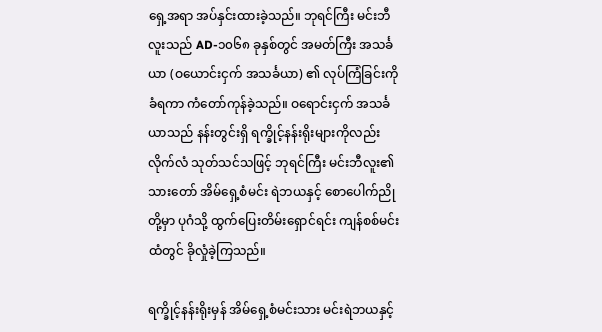ရှေ့အရာ အပ်နှင်းထားခဲ့သည်။ ဘုရင်ကြီး မင်းဘီလူးသည် AD-၁၀၆၈ ခုနှစ်တွင် အမတ်ကြီး အသင်္ခယာ (ဝယောင်းငှက် အသင်္ခယာ) ၏ လုပ်ကြံခြင်းကို ခံရကာ ကံတော်ကုန်ခဲ့သည်။ ဝရောင်းငှက် အသင်္ခယာသည် နန်းတွင်းရှိ ရက္ခိုင့်နန်းရိုးများကိုလည်း လိုက်လံ သုတ်သင်သဖြင့် ဘုရင်ကြီး မင်းဘီလူး၏ သားတော် အိမ်ရှေ့စံမင်း ရဲဘယနှင့် စောပေါက်ညိုတို့မှာ ပုဂံသို့ ထွက်ပြေးတိမ်းရှောင်ရင်း ကျန်စစ်မင်းထံတွင် ခိုလှုံခဲ့ကြသည်။

ရက္ခိုင့်နန်းရိုးမှန် အိမ်ရှေ့စံမင်းသား မင်းရဲဘယနှင့်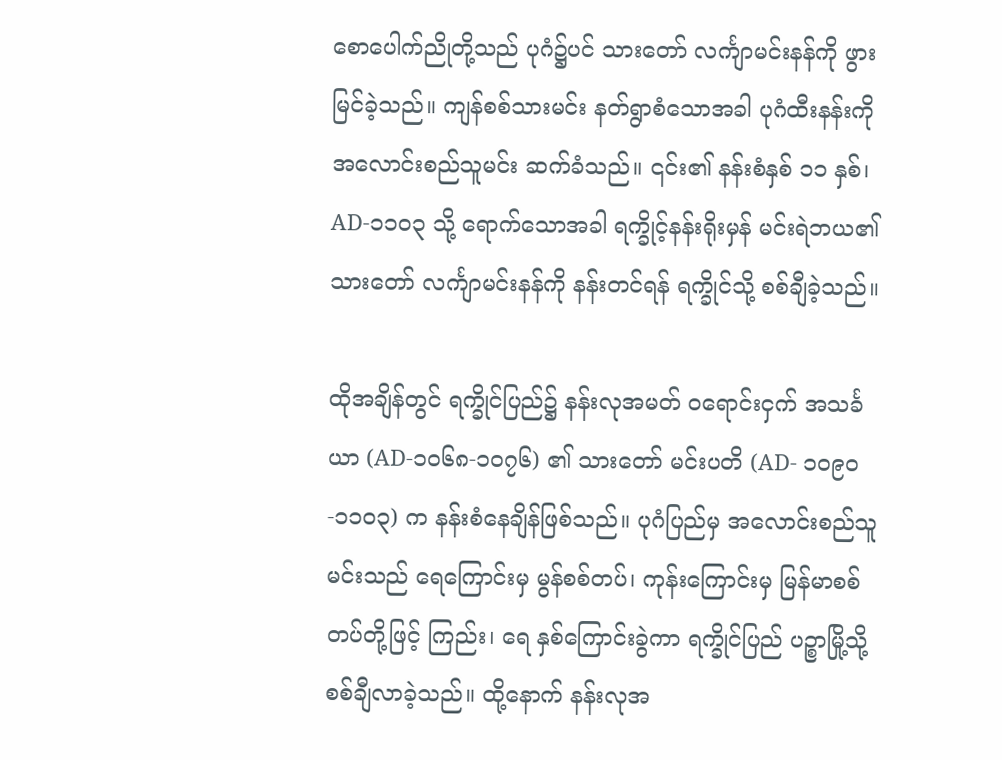စောပေါက်ညိုတို့သည် ပုဂံ၌ပင် သားတော် လင်္ကျာမင်းနန်ကို ဖွားမြင်ခဲ့သည်။ ကျန်စစ်သားမင်း နတ်ရွာစံသောအခါ ပုဂံထီးနန်းကို အလောင်းစည်သူမင်း ဆက်ခံသည်။ ၎င်း၏ နန်းစံနှစ် ၁၁ နှစ်၊ AD-၁၁၀၃ သို့ ရောက်သောအခါ ရက္ခိုင့်နန်းရိုးမှန် မင်းရဲဘယ၏ သားတော် လင်္ကျာမင်းနန်ကို နန်းတင်ရန် ရက္ခိုင်သို့ စစ်ချီခဲ့သည်။

ထိုအချိန်တွင် ရက္ခိုင်ပြည်၌ နန်းလုအမတ် ဝရောင်းငှက် အသင်္ခယာ (AD-၁၀၆၈-၁၀၇၆) ၏ သားတော် မင်းပတိ (AD- ၁၀၉၀-၁၁၀၃) က နန်းစံနေချိန်ဖြစ်သည်။ ပုဂံပြည်မှ အလောင်းစည်သူမင်းသည် ရေကြောင်းမှ မွန်စစ်တပ်၊ ကုန်းကြောင်းမှ မြန်မာစစ်တပ်တို့ဖြင့် ကြည်း၊ ရေ နှစ်ကြောင်းခွဲကာ ရက္ခိုင်ပြည် ပဉ္စာမြို့သို့ စစ်ချီလာခဲ့သည်။ ထို့နောက် နန်းလုအ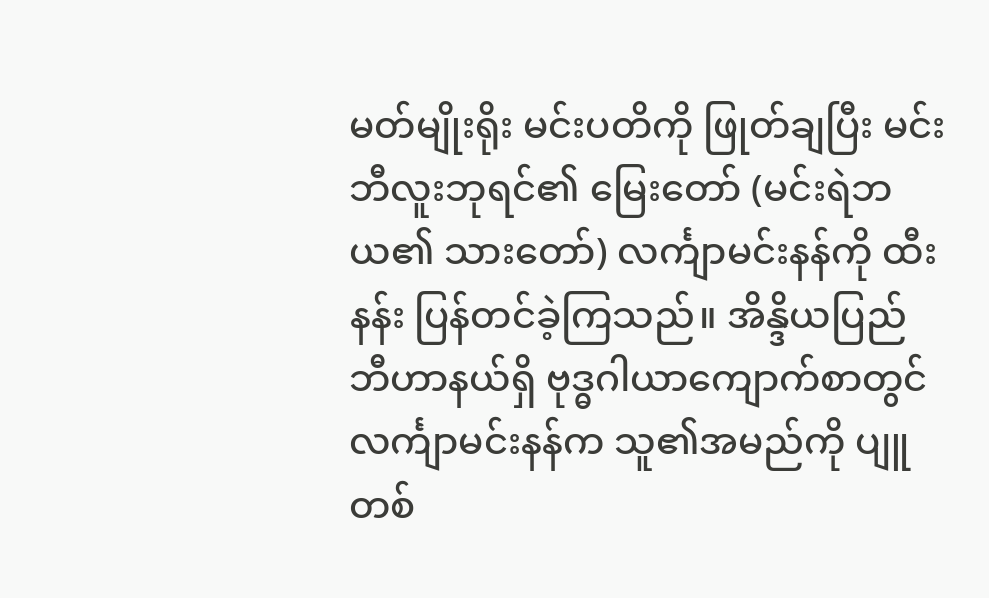မတ်မျိုးရိုး မင်းပတိကို ဖြုတ်ချပြီး မင်းဘီလူးဘုရင်၏ မြေးတော် (မင်းရဲဘယ၏ သားတော်) လင်္ကျာမင်းနန်ကို ထီးနန်း ပြန်တင်ခဲ့ကြသည်။ အိန္ဒိယပြည် ဘီဟာနယ်ရှိ ဗုဒ္ဓဂါယာကျောက်စာတွင် လင်္ကျာမင်းနန်က သူ၏အမည်ကို ပျူတစ်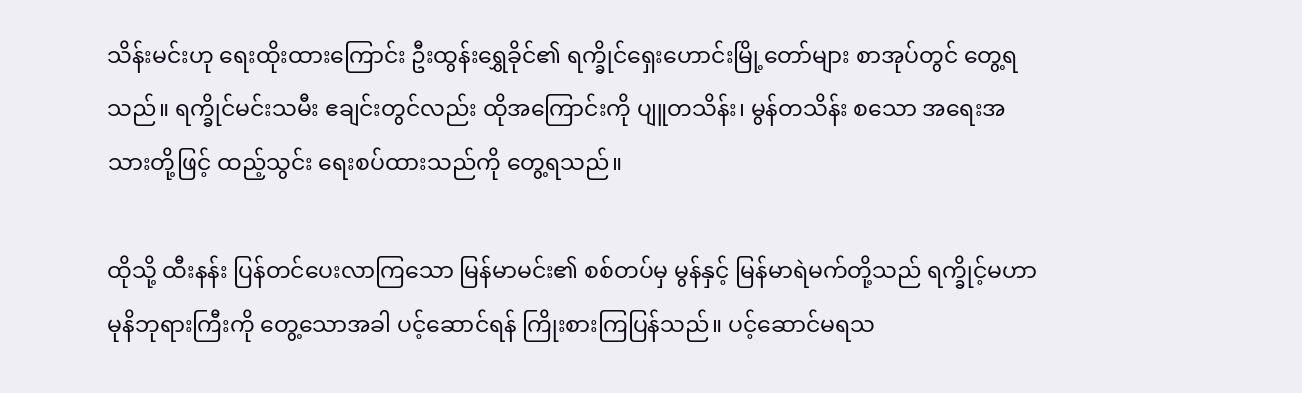သိန်းမင်းဟု ရေးထိုးထားကြောင်း ဦးထွန်းရွှေခိုင်၏ ရက္ခိုင်ရှေးဟောင်းမြို့တော်များ စာအုပ်တွင် တွေ့ရသည်။ ရက္ခိုင်မင်းသမီး ဧချင်းတွင်လည်း ထိုအကြောင်းကို ပျူတသိန်း၊ မွန်တသိန်း စသော အရေးအသားတို့ဖြင့် ထည့်သွင်း ရေးစပ်ထားသည်ကို တွေ့ရသည်။

ထိုသို့ ထီးနန်း ပြန်တင်ပေးလာကြသော မြန်မာမင်း၏ စစ်တပ်မှ မွန်နှင့် မြန်မာရဲမက်တို့သည် ရက္ခိုင့်မဟာမုနိဘုရားကြီးကို တွေ့သောအခါ ပင့်ဆောင်ရန် ကြိုးစားကြပြန်သည်။ ပင့်ဆောင်မရသ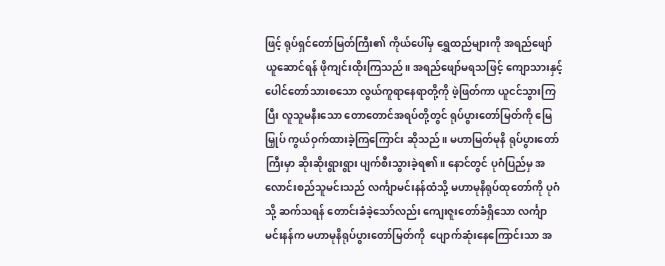ဖြင့် ရုပ်ရှင်တော်မြတ်ကြီး၏ ကိုယ်ပေါ်မှ ရွှေထည်များကို အရည်ဖျော် ယူဆောင်ရန် ဖိုကျင်းထိုးကြသည်။ အရည်ဖျော်မရသဖြင့် ကျောသားနှင့် ပေါင်တော်သားစသော လွယ်ကူရာနေရာတို့ကို ဖဲ့ဖြတ်ကာ ယူငင်သွားကြပြီး လူသူမနီးသော တောတောင်အရပ်တို့တွင် ရုပ်ပွားတော်မြတ်ကို မြေမြှုပ် ကွယ်ဝှက်ထားခဲ့ကြကြောင်း ဆိုသည်။ မဟာမြတ်မုနိ ရုပ်ပွားတော်ကြီးမှာ ဆိုးဆိုးရွားရွား ပျက်စီးသွားခဲ့ရ၏။ နောင်တွင် ပုဂံပြည်မှ အလောင်းစည်သူမင်းသည် လင်္ကျာမင်းနန်ထံသို့ မဟာမုနိရုပ်ထုတော်ကို ပုဂံသို့ ဆက်သရန် တောင်းခံခဲ့သော်လည်း ကျေးဇူးတော်ခံရှိသော လင်္ကျာမင်းနန်က မဟာမုနိရုပ်ပွားတော်မြတ်ကို  ပျောက်ဆုံးနေကြောင်းသာ အ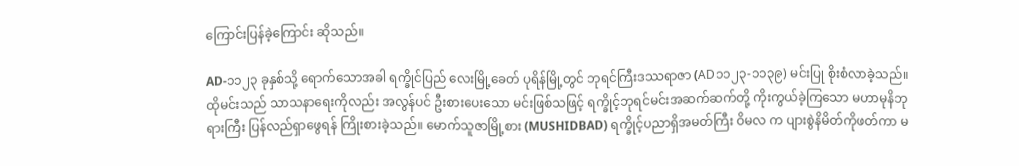ကြောင်းပြန်ခဲ့ကြောင်း ဆိုသည်။

AD-၁၁၂၃ ခုနှစ်သို့ ရောက်သောအခါ ရက္ခိုင်ပြည် လေးမြို့ခေတ် ပုရိန်မြို့တွင် ဘုရင်ကြီးဒဿရာဇာ (AD၁၁၂၃-၁၁၃၉) မင်းပြု စိုးစံလာခဲ့သည်။ ထိုမင်းသည် သာသနာရေးကိုလည်း အလွန်ပင် ဦးစားပေးသော မင်းဖြစ်သဖြင့် ရက္ခိုင့်ဘုရင်မင်းအဆက်ဆက်တို့ ကိုးကွယ်ခဲ့ကြသော မဟာမုနိဘုရားကြီး ပြန်လည်ရှာဖွေရန် ကြိုးစားခဲ့သည်။ မောက်သူဇာမြို့စား (MUSHIDBAD) ရက္ခိုင့်ပညာရှိအမတ်ကြီး ဝိမလ က ပျားစွဲနိမိတ်ကိုဖတ်ကာ မ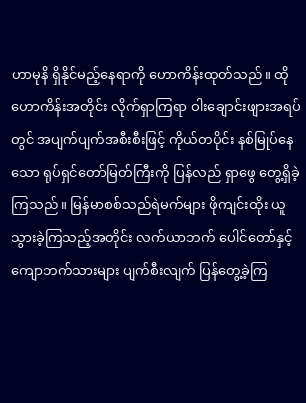ဟာမုနိ ရှိနိုင်မည့်နေရာကို ဟောကိန်းထုတ်သည်။ ထိုဟောကိန်းအတိုင်း လိုက်ရှာကြရာ ဝါးချောင်းဖျားအရပ်တွင် အပျက်ပျက်အစီးစီးဖြင့် ကိုယ်တပိုင်း နစ်မြုပ်နေသော ရုပ်ရှင်တော်မြတ်ကြီးကို ပြန်လည် ရှာဖွေ တွေ့ရှိခဲ့ကြသည်။ မြန်မာစစ်သည်ရဲမက်များ ဖိုကျင်းထိုး ယူသွားခဲ့ကြသည့်အတိုင်း လက်ယာဘက် ပေါင်တော်နှင့် ကျောဘက်သားများ ပျက်စီးလျက် ပြန်တွေ့ခဲ့ကြ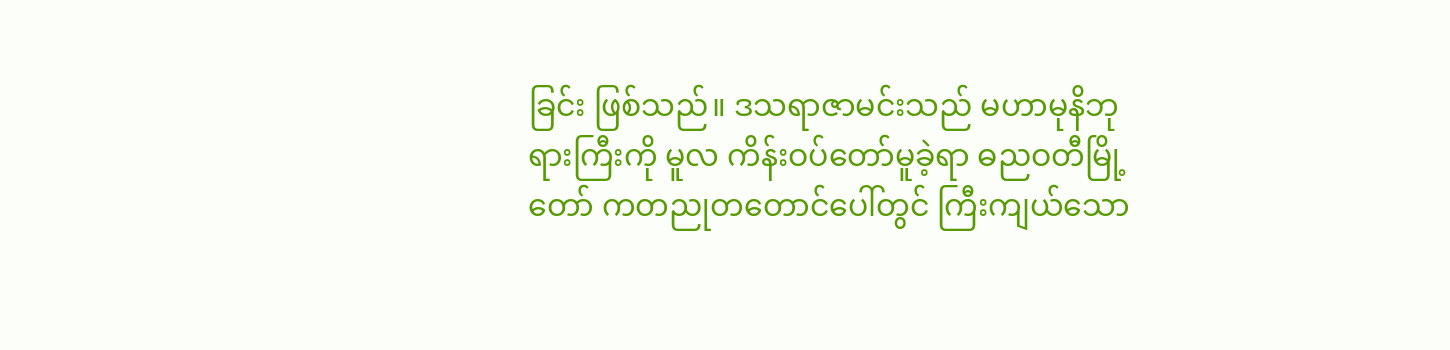ခြင်း ဖြစ်သည်။ ဒသရာဇာမင်းသည် မဟာမုနိဘုရားကြီးကို မူလ ကိန်းဝပ်တော်မူခဲ့ရာ ဓညဝတီမြို့တော် ကတညုတတောင်ပေါ်တွင် ကြီးကျယ်သော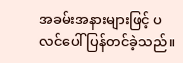အခမ်းအနားများဖြင့် ပလင်ပေါ် ပြန်တင်ခဲ့သည်။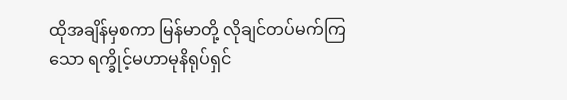ထိုအချိန်မှစကာ မြန်မာတို့ လိုချင်တပ်မက်ကြသော ရက္ခိုင့်မဟာမုနိရုပ်ရှင်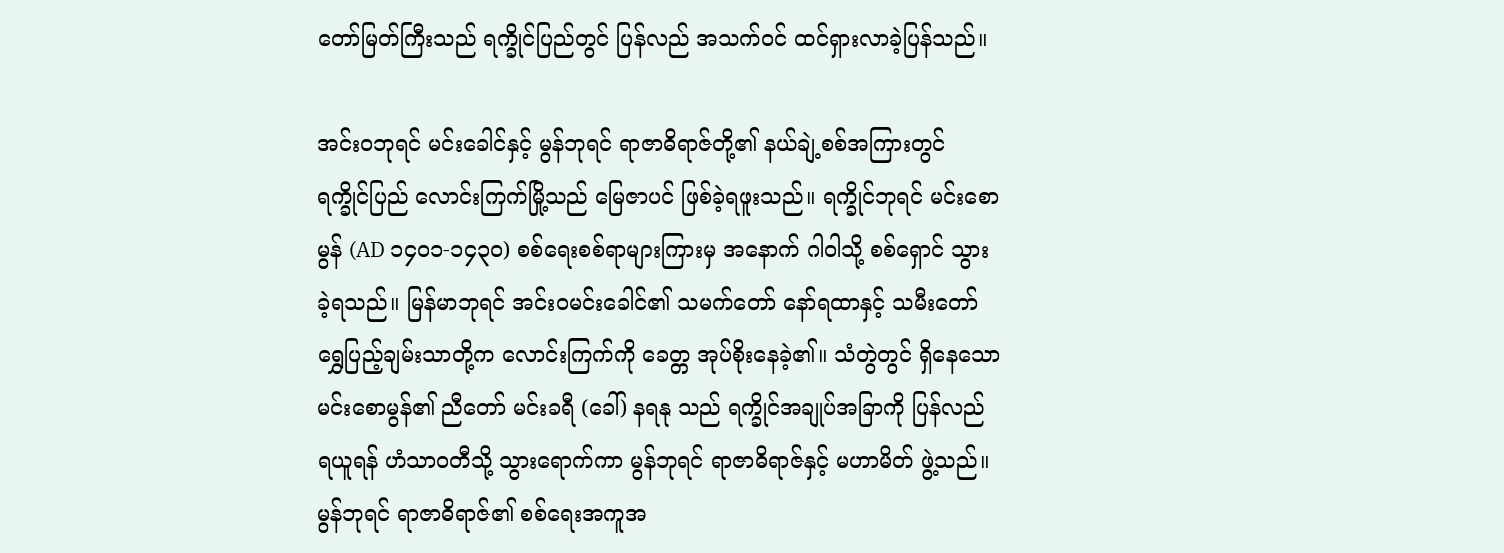တော်မြတ်ကြီးသည် ရက္ခိုင်ပြည်တွင် ပြန်လည် အသက်ဝင် ထင်ရှားလာခဲ့ပြန်သည်။

အင်းဝဘုရင် မင်းခေါင်နှင့် မွန်ဘုရင် ရာဇာဓိရာဇ်တို့၏ နယ်ချဲ့စစ်အကြားတွင် ရက္ခိုင်ပြည် လောင်းကြက်မြို့သည် မြေဇာပင် ဖြစ်ခဲ့ရဖူးသည်။ ရက္ခိုင်ဘုရင် မင်းစောမွန် (AD ၁၄၀၁-၁၄၃၀) စစ်ရေးစစ်ရာများကြားမှ အနောက် ဂါဝါသို့ စစ်ရှောင် သွားခဲ့ရသည်။ မြန်မာဘုရင် အင်းဝမင်းခေါင်၏ သမက်တော် နော်ရထာနှင့် သမီးတော် ရွှေပြည့်ချမ်းသာတို့က လောင်းကြက်ကို ခေတ္တ အုပ်စိုးနေခဲ့၏။ သံတွဲတွင် ရှိနေသော မင်းစောမွန်၏ ညီတော် မင်းခရီ (ခေါ်) နရနု သည် ရက္ခိုင်အချုပ်အခြာကို ပြန်လည် ရယူရန် ဟံသာဝတီသို့ သွားရောက်ကာ မွန်ဘုရင် ရာဇာဓိရာဇ်နှင့် မဟာမိတ် ဖွဲ့သည်။ မွန်ဘုရင် ရာဇာဓိရာဇ်၏ စစ်ရေးအကူအ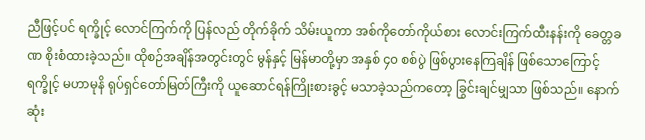ညီဖြင့်ပင် ရက္ခိုင့် လောင်ကြက်ကို ပြန်လည် တိုက်ခိုက် သိမ်းယူကာ အစ်ကိုတော်ကိုယ်စား လောင်းကြက်ထီးနန်းကို ခေတ္တခဏ စိုးစံထားခဲ့သည်။ ထိုစဉ်အချိန်အတွင်းတွင် မွန်နှင့် မြန်မာတို့မှာ အနှစ် ၄၀ စစ်ပွဲ ဖြစ်ပွားနေကြချိန် ဖြစ်သောကြောင့် ရက္ခိုင့် မဟာမုနိ ရုပ်ရှင်တော်မြတ်ကြီးကို ယူဆောင်ရန်ကြိုးစားခွင့် မသာခဲ့သည်ကတော့ ခြွင်းချင်မျှသာ ဖြစ်သည်။ နောက်ဆုံး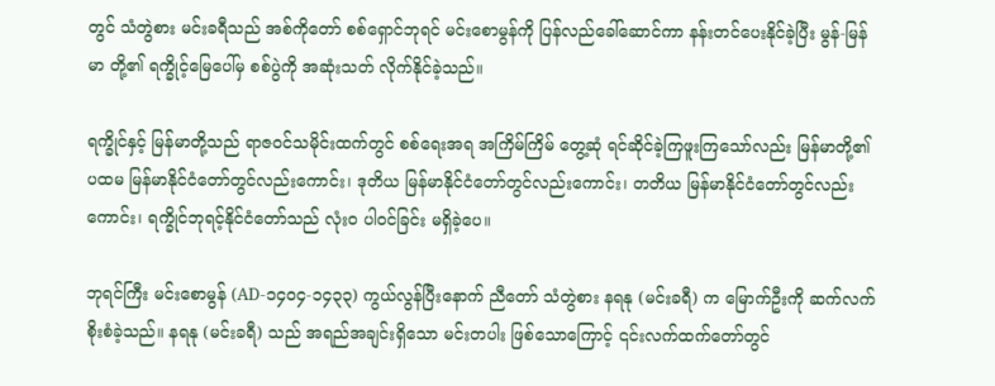တွင် သံတွဲစား မင်းခရီသည် အစ်ကိုတော် စစ်ရှောင်ဘုရင် မင်းစောမွန်ကို ပြန်လည်ခေါ်ဆောင်ကာ နန်းတင်ပေးနိုင်ခဲ့ပြီး မွန်-မြန်မာ တို့၏ ရက္ခိုင့်မြေပေါ်မှ စစ်ပွဲကို အဆုံးသတ် လိုက်နိုင်ခဲ့သည်။

ရက္ခိုင်နှင့် မြန်မာတို့သည် ရာဇဝင်သမိုင်းထက်တွင် စစ်ရေးအရ အကြိမ်ကြိမ် တွေ့ဆုံ ရင်ဆိုင်ခဲ့ကြဖူးကြသော်လည်း မြန်မာတို့၏ ပထမ မြန်မာနိုင်ငံတော်တွင်လည်းကောင်း၊ ဒုတိယ မြန်မာနိုင်ငံတော်တွင်လည်းကောင်း၊ တတိယ မြန်မာနိုင်ငံတော်တွင်လည်းကောင်း၊ ရက္ခိုင်ဘုရင့်နိုင်ငံတော်သည် လုံးဝ ပါဝင်ခြင်း မရှိခဲ့ပေ။

ဘုရင်ကြီး မင်းစောမွန် (AD-၁၄၀၄-၁၄၃၃) ကွယ်လွန်ပြီးနောက် ညီတော် သံတွဲစား နရနု (မင်းခရီ) က မြောက်ဦးကို ဆက်လက် စိုးစံခဲ့သည်။ နရနု (မင်းခရီ) သည် အရည်အချင်းရှိသော မင်းတပါး ဖြစ်သောကြောင့် ၎င်းလက်ထက်တော်တွင်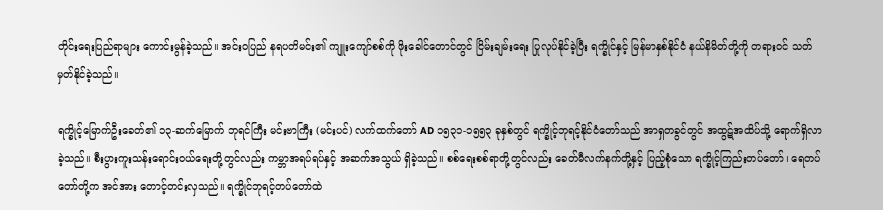တိုင်းရေးပြည်ရာများ ကောင်းမွန်ခဲ့သည်။ အင်းဝပြည် နရပတိမင်း၏ ကျူးကျော်စစ်ကို ဖိုးခေါင်တောင်တွင် ငြိမ်းချမ်းရေး ပြုလုပ်နိုင်ခဲ့ပြီး ရက္ခိုင်နှင့် မြန်မာနှစ်နိုင်ငံ နယ်နိမိတ်တို့ကို တရားဝင် သတ်မှတ်နိုင်ခဲ့သည်။

ရက္ခိုင့်မြောက်ဦးခေတ်၏ ၁၃-ဆက်မြောက် ဘုရင်ကြီး မင်းဗာကြီး (မင်းပင်) လက်ထက်တော် AD ၁၅၃၁-၁၅၅၃ ခုနှစ်တွင် ရက္ခိုင့်ဘုရင့်နိုင်ငံတော်သည် အာရှတခွင်တွင် အထွဋ်အထိပ်သို့ ရောက်ရှိလာခဲ့သည်။ စီးပွားကူးသန်းရောင်းဝယ်ရေးတို့တွင်လည်း ကမ္ဘာအရပ်ရပ်နှင့် အဆက်အသွယ် ရှိခဲ့သည်။ စစ်ရေးစစ်ရာတို့တွင်လည်း ခေတ်မီလက်နက်တို့နှင့် ပြည့်စုံသော ရက္ခိုင့်ကြည်းတပ်တော်၊ ရေတပ်တော်တို့က အင်အား တောင့်တင်းလှသည်။ ရက္ခိုင်ဘုရင့်တပ်တော်ထဲ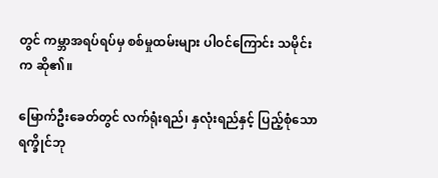တွင် ကမ္ဘာအရပ်ရပ်မှ စစ်မှုထမ်းများ ပါဝင်ကြောင်း သမိုင်းက ဆို၏။

မြောက်ဦးခေတ်တွင် လက်ရုံးရည်၊ နှလုံးရည်နှင့် ပြည့်စုံသော ရက္ခိုင်ဘု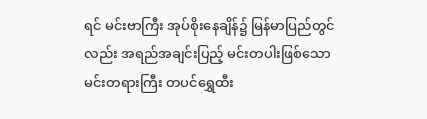ရင် မင်းဗာကြီး အုပ်စိုးနေချိန်၌ မြန်မာပြည်တွင်လည်း အရည်အချင်းပြည့် မင်းတပါးဖြစ်သော မင်းတရားကြီး တပင်ရွှေထီး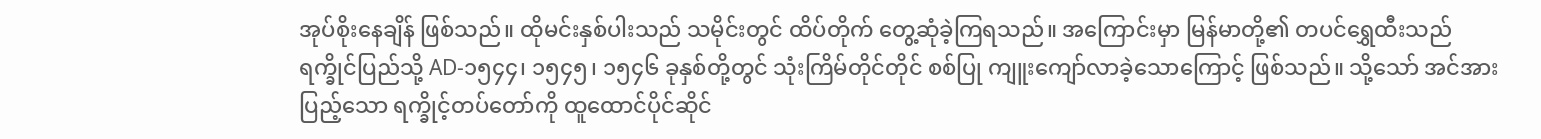အုပ်စိုးနေချိန် ဖြစ်သည်။ ထိုမင်းနှစ်ပါးသည် သမိုင်းတွင် ထိပ်တိုက် တွေ့ဆုံခဲ့ကြရသည်။ အကြောင်းမှာ မြန်မာတို့၏ တပင်ရွှေထီးသည် ရက္ခိုင်ပြည်သို့ AD-၁၅၄၄၊ ၁၅၄၅၊ ၁၅၄၆ ခုနှစ်တို့တွင် သုံးကြိမ်တိုင်တိုင် စစ်ပြု ကျူးကျော်လာခဲ့သောကြောင့် ဖြစ်သည်။ သို့သော် အင်အားပြည့်သော ရက္ခိုင့်တပ်တော်ကို ထူထောင်ပိုင်ဆိုင်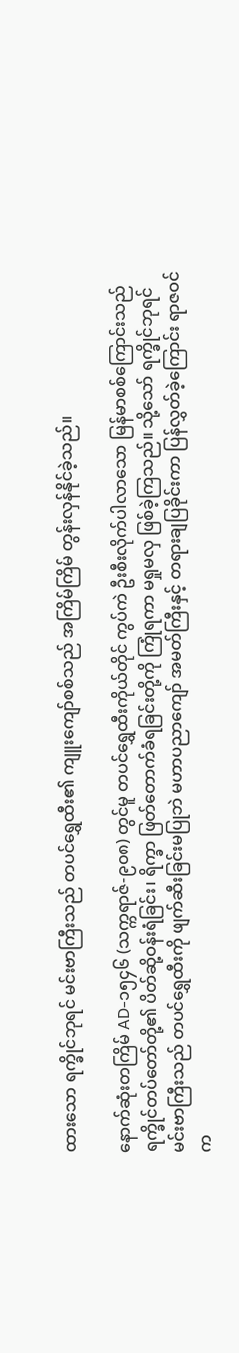ထားသော ရက္ခိုင်ဘုရင် မင်းဗာကြီးသည် တပင်ရွှေထီး၏ ကျူးကျော်စစ်သည် အကြိမ်ကြိမ် တွန်းလှန်နိုင်ခဲ့သည်။

နောက်ဆုံးတကြိမ် AD-၁၅၄၆ (သက္ကရာဇ်-၉၀၈) တွင်မူ တပင်ရွှေထီးကိုယ်တိုင် ကွပ်ကဲ ဦးစီးလိုက်ပါလာသော မြန်မာစစ်ကြောင်းသည် ရက္ခိုင်တပ်တော်တို့၏ ပိတ်ဆို့ဝန်းရံခြင်း၊ ရိက္ခာ ဖြတ်တောက်ခံရခြင်းတို့ကို ကြုံရကာ မရှုမလှ ဖြစ်ခဲ့ကြသည်။ သို့သော် ရက္ခိုင်ဘုရင် မင်းဗာကြီးသည် တပင်ရွှေထီးကို ဖျက်ဆီးခြင်းမပြုဘဲ မဟာပညာကျော် အမတ်ကြီးနှင့် တရားချပြခိုင်းကာ ပြန်လွှတ်ခဲ့ကြောင်း ရာဇဝင်က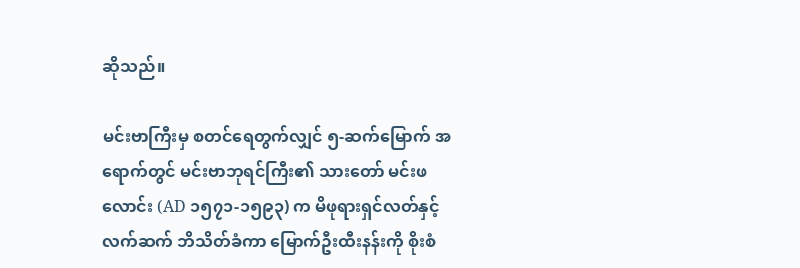ဆိုသည်။

မင်းဗာကြီးမှ စတင်ရေတွက်လျှင် ၅-ဆက်မြောက် အရောက်တွင် မင်းဗာဘုရင်ကြီး၏ သားတော် မင်းဖလောင်း (AD ၁၅၇၁-၁၅၉၃) က မိဖုရားရှင်လတ်နှင့် လက်ဆက် ဘိသိတ်ခံကာ မြောက်ဦးထီးနန်းကို စိုးစံ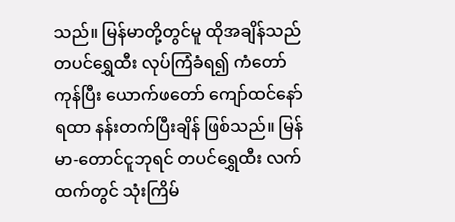သည်။ မြန်မာတို့တွင်မူ ထိုအချိန်သည် တပင်ရွှေထီး လုပ်ကြံခံရ၍ ကံတော်ကုန်ပြီး ယောက်ဖတော် ကျော်ထင်နော်ရထာ နန်းတက်ပြီးချိန် ဖြစ်သည်။ မြန်မာ-တောင်ငူဘုရင် တပင်ရွှေထီး လက်ထက်တွင် သုံးကြိမ်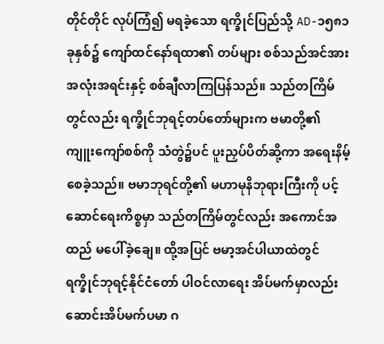တိုင်တိုင် လုပ်ကြံ၍ မရခဲ့သော ရက္ခိုင်ပြည်သို့ AD-၁၅၈၁ ခုနှစ်၌ ကျော်ထင်နော်ရထာ၏ တပ်များ စစ်သည်အင်အား အလုံးအရင်းနှင့် စစ်ချီလာကြပြန်သည်။ သည်တကြိမ်တွင်လည်း ရက္ခိုင်ဘုရင့်တပ်တော်များက ဗမာတို့၏ ကျူးကျော်စစ်ကို သံတွဲ၌ပင် ပူးညှပ်ပိတ်ဆို့ကာ အရေးနိမ့်စေခဲ့သည်။ ဗမာဘုရင်တို့၏ မဟာမုနိဘုရားကြီးကို ပင့်ဆောင်ရေးကိစ္စမှာ သည်တကြိမ်တွင်လည်း အကောင်အထည် မပေါ်ခဲ့ချေ။ ထို့အပြင် ဗမာ့အင်ပါယာထဲတွင် ရက္ခိုင်ဘုရင့်နိုင်ငံတော် ပါဝင်လာရေး အိပ်မက်မှာလည်း ဆောင်းအိပ်မက်ပမာ ဂ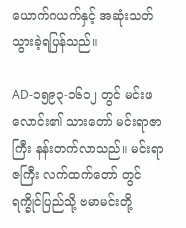ယောက်ဂယက်နှင့် အဆုံးသတ် သွားခဲ့ရပြန်သည်။

AD-၁၅၉၃-၁၆၁၂ တွင် မင်းဖလောင်း၏ သားတော် မင်းရာဇာကြီး နန်းတက်လာသည်။ မင်းရာဇကြီး လက်ထက်တော် တွင် ရက္ခိုင်ပြည်သို့ ဗမာမင်းတို့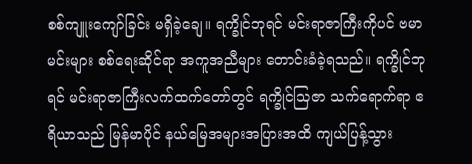စစ်ကျူးကျော်ခြင်း မရှိခဲ့ချေ။ ရက္ခိုင်ဘုရင် မင်းရာဇာကြီးကိုပင် ဗမာမင်းများ စစ်ရေးဆိုင်ရာ အကူအညီများ တောင်းခံခဲ့ရသည်။ ရက္ခိုင်ဘုရင် မင်းရာဇာကြီးလက်ထက်တော်တွင် ရက္ခိုင်သြဇာ သက်ရောက်ရာ ဧရိယာသည် မြန်မာပိုင် နယ်မြေအများအပြားအထိ ကျယ်ပြန့်သွား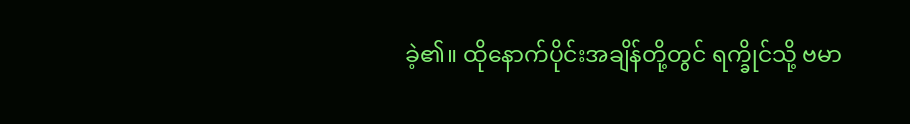ခဲ့၏။ ထိုနောက်ပိုင်းအချိန်တို့တွင် ရက္ခိုင်သို့ ဗမာ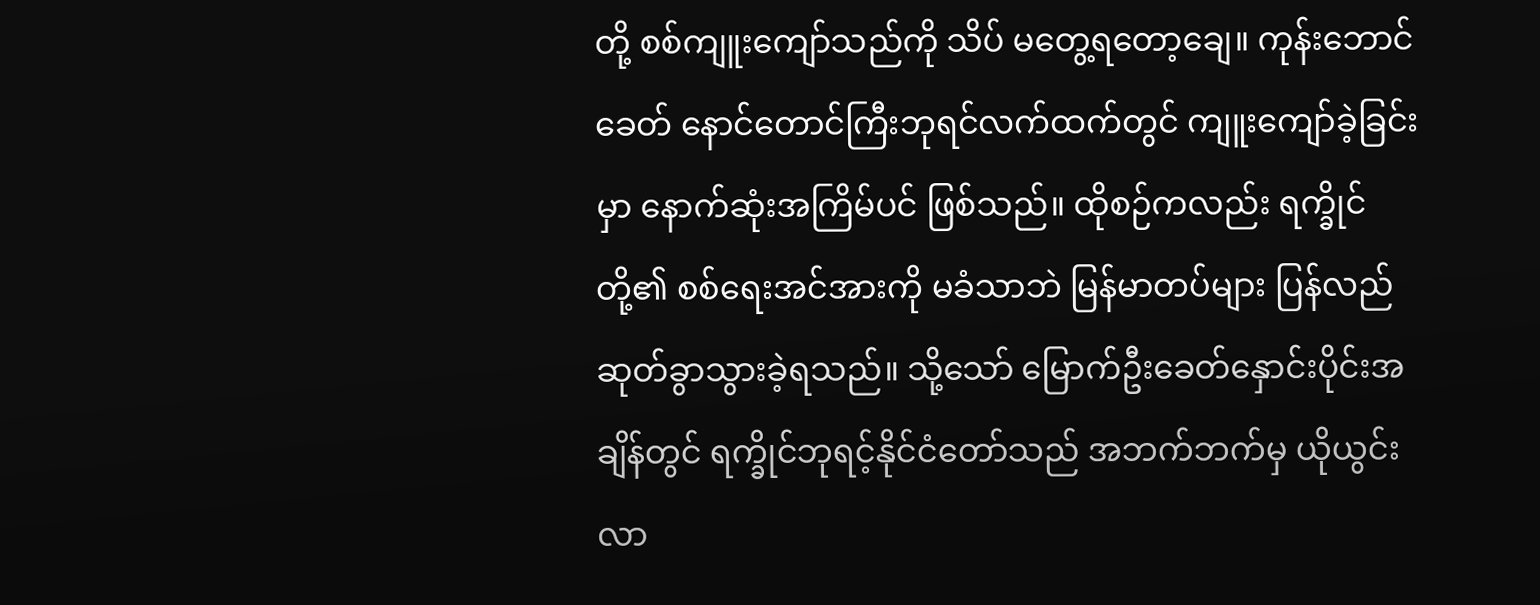တို့ စစ်ကျူးကျော်သည်ကို သိပ် မတွေ့ရတော့ချေ။ ကုန်းဘောင်ခေတ် နောင်တောင်ကြီးဘုရင်လက်ထက်တွင် ကျူးကျော်ခဲ့ခြင်းမှာ နောက်ဆုံးအကြိမ်ပင် ဖြစ်သည်။ ထိုစဉ်ကလည်း ရက္ခိုင်တို့၏ စစ်ရေးအင်အားကို မခံသာဘဲ မြန်မာတပ်များ ပြန်လည် ဆုတ်ခွာသွားခဲ့ရသည်။ သို့သော် မြောက်ဦးခေတ်နှောင်းပိုင်းအချိန်တွင် ရက္ခိုင်ဘုရင့်နိုင်ငံတော်သည် အဘက်ဘက်မှ ယိုယွင်းလာ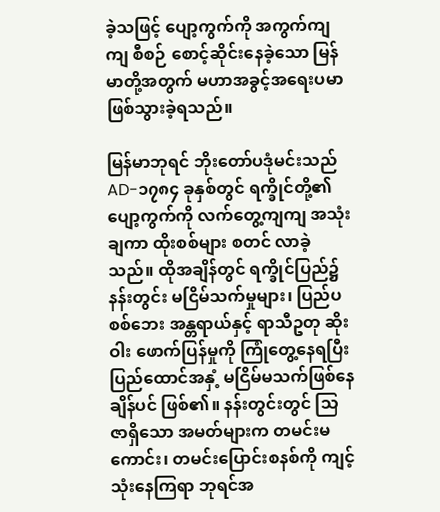ခဲ့သဖြင့် ပျော့ကွက်ကို အကွက်ကျကျ စီစဉ် စောင့်ဆိုင်းနေခဲ့သော မြန်မာတို့အတွက် မဟာအခွင့်အရေးပမာ ဖြစ်သွားခဲ့ရသည်။

မြန်မာဘုရင် ဘိုးတော်ပဒုံမင်းသည် AD-၁၇၈၄ ခုနှစ်တွင် ရက္ခိုင်တို့၏ ပျော့ကွက်ကို လက်တွေ့ကျကျ အသုံးချကာ ထိုးစစ်များ စတင် လာခဲ့သည်။ ထိုအချိန်တွင် ရက္ခိုင်ပြည်၌ နန်းတွင်း မငြိမ်သက်မှုများ၊ ပြည်ပစစ်ဘေး အန္တရာယ်နှင့် ရာသီဥတု ဆိုးဝါး ဖောက်ပြန်မှုကို ကြုံတွေ့နေရပြီး ပြည်ထောင်အနှံ့ မငြိမ်မသက်ဖြစ်နေချိန်ပင် ဖြစ်၏။ နန်းတွင်းတွင် သြဇာရှိသော အမတ်များက တမင်းမကောင်း၊ တမင်းပြောင်းစနစ်ကို ကျင့်သုံးနေကြရာ ဘုရင်အ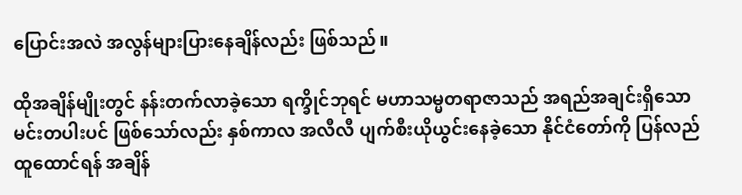ပြောင်းအလဲ အလွန်များပြားနေချိန်လည်း ဖြစ်သည်။

ထိုအချိန်မျိုးတွင် နန်းတက်လာခဲ့သော ရက္ခိုင်ဘုရင် မဟာသမ္မတရာဇာသည် အရည်အချင်းရှိသော မင်းတပါးပင် ဖြစ်သော်လည်း နှစ်ကာလ အလီလီ ပျက်စီးယိုယွင်းနေခဲ့သော နိုင်ငံတော်ကို ပြန်လည်ထူထောင်ရန် အချိန်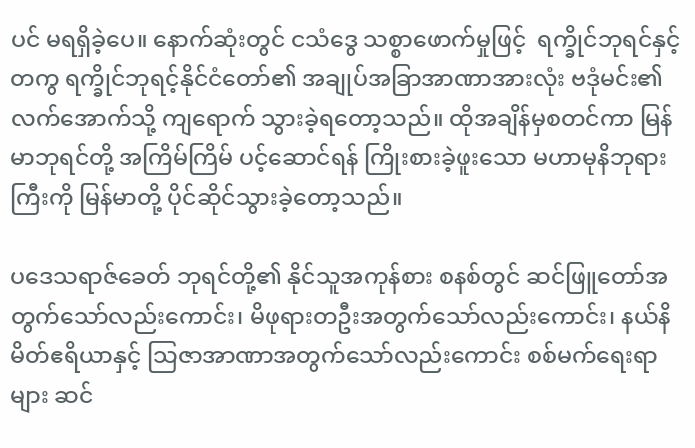ပင် မရရှိခဲ့ပေ။ နောက်ဆုံးတွင် ငသံဒွေ သစ္စာဖောက်မှုဖြင့်  ရက္ခိုင်ဘုရင်နှင့်တကွ ရက္ခိုင်ဘုရင့်နိုင်ငံတော်၏ အချုပ်အခြာအာဏာအားလုံး ဗဒုံမင်း၏ လက်အောက်သို့ ကျရောက် သွားခဲ့ရတော့သည်။ ထိုအချိန်မှစတင်ကာ မြန်မာဘုရင်တို့ အကြိမ်ကြိမ် ပင့်ဆောင်ရန် ကြိုးစားခဲ့ဖူးသော မဟာမုနိဘုရားကြီးကို မြန်မာတို့ ပိုင်ဆိုင်သွားခဲ့တော့သည်။

ပဒေသရာဇ်ခေတ် ဘုရင်တို့၏ နိုင်သူအကုန်စား စနစ်တွင် ဆင်ဖြူတော်အတွက်သော်လည်းကောင်း၊ မိဖုရားတဦးအတွက်သော်လည်းကောင်း၊ နယ်နိမိတ်ဧရိယာနှင့် သြဇာအာဏာအတွက်သော်လည်းကောင်း စစ်မက်ရေးရာများ ဆင်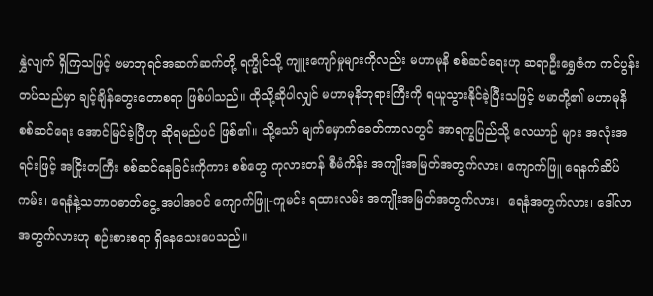နွှဲလျက် ရှိကြသဖြင့် ဗမာဘုရင်အဆက်ဆက်တို့ ရက္ခိုင်သို့ ကျူးကျော်မှုများကိုလည်း မဟာမုနိ စစ်ဆင်ရေးဟု ဆရာဦးရွှေဇံက ကင်ပွန်းတပ်သည်မှာ ချင့်ချိန်တွေးတောစရာ ဖြစ်ပါသည်။ ထိုသို့ဆိုပါလျှင် မဟာမုနိဘုရားကြီးကို ရယူသွားနိုင်ခဲ့ပြီးသဖြင့် ဗမာတို့၏ မဟာမုနိ စစ်ဆင်ရေး အောင်မြင်ခဲ့ပြီဟု ဆိုရမည်ပင် ဖြစ်၏။ သို့သော် မျက်မှောက်ခေတ်ကာလတွင် အာရက္ခပြည်သို့ လေယာဉ် များ အလုံးအရင်းဖြင့် အငြိုးတကြီး စစ်ဆင်နေခြင်းကိုကား စစ်တွေ ကုလားတန် စီမံကိန်း အကျိုးအမြတ်အတွက်လား၊ ကျောက်ဖြူ ရေနက်ဆိပ်ကမ်း၊ ရေနံနဲ့သဘာဝဓာတ်ငွေ့ အပါအဝင် ကျောက်ဖြူ-ကူမင်း ရထားလမ်း အကျိုးအမြတ်အတွက်လား၊  ရေနံအတွက်လား၊ ဒေါ်လာအတွက်လားဟု စဉ်းစားစရာ ရှိနေသေးပေသည်။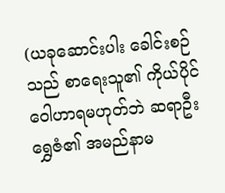(ယခုဆောင်းပါး ခေါင်းစဉ်သည် စာရေးသူ၏ ကိုယ်ပိုင် ဝေါဟာရမဟုတ်ဘဲ ဆရာဦးရွှေဇံ၏ အမည်နာမ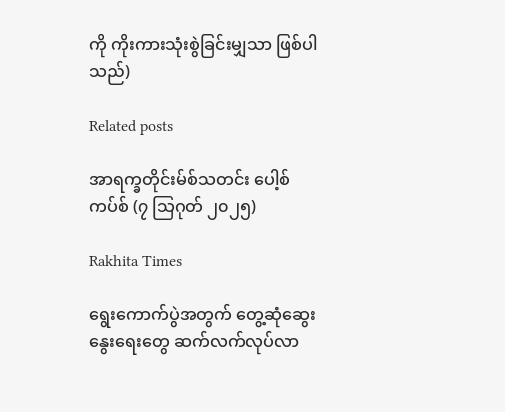ကို ကိုးကားသုံးစွဲခြင်းမျှသာ ဖြစ်ပါသည်)

Related posts

အာရက္ခတိုင်းမ်စ်သတင်း ပေါ့စ်ကပ်စ် (၇ သြဂုတ် ၂၀၂၅)

Rakhita Times

ရွေးကောက်ပွဲအတွက် တွေ့ဆုံဆွေးနွေးရေးတွေ ဆက်လက်လုပ်လာ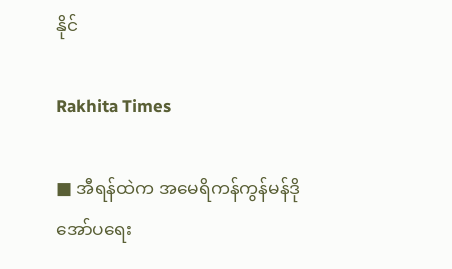နိုင်

Rakhita Times

■ အီရန်ထဲက အမေရိကန်ကွန်မန်ဒို အော်ပရေး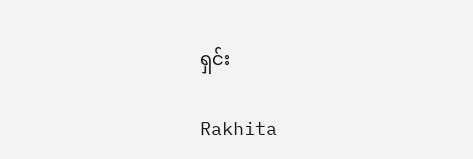ရှင်း

Rakhita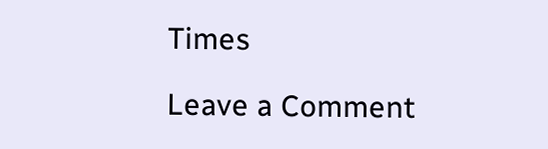Times

Leave a Comment